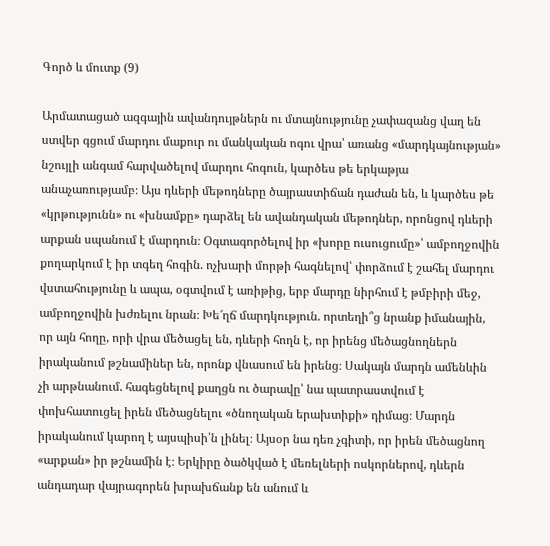Գործ և մուտք (9)

Արմատացած ազգային ավանդույթներն ու մտայնությունը չափազանց վաղ են ստվեր գցում մարդու մաքուր ու մանկական ոգու վրա՝ առանց «մարդկայնության» նշույլի անգամ հարվածելով մարդու հոգուն, կարծես թե երկաթյա անաչառությամբ։ Այս դևերի մեթոդները ծայրաստիճան դաժան են, և կարծես թե «կրթությունն» ու «խնամքը» դարձել են ավանդական մեթոդներ, որոնցով դևերի արքան սպանում է մարդուն։ Օգտագործելով իր «խորը ուսուցումը»՝ ամբողջովին քողարկում է իր տգեղ հոգին. ոչխարի մորթի հագնելով՝ փորձում է շահել մարդու վստահությունը և ապա, օգտվում է առիթից, երբ մարդը նիրհում է թմբիրի մեջ, ամբողջովին խժռելու նրան։ Խե՜ղճ մարդկություն. որտեղի՞ց նրանք իմանային, որ այն հողը, որի վրա մեծացել են, դևերի հողն է, որ իրենց մեծացնողներն իրականում թշնամիներ են, որոնք վնասում են իրենց։ Սակայն մարդն ամենևին չի արթնանում. հագեցնելով քաղցն ու ծարավը՝ նա պատրաստվում է փոխհատուցել իրեն մեծացնելու «ծնողական երախտիքի» դիմաց։ Մարդն իրականում կարող է այսպիսի՛ն լինել։ Այսօր նա դեռ չգիտի, որ իրեն մեծացնող «արքան» իր թշնամին է։ Երկիրը ծածկված է մեռելների ոսկորներով, դևերն անդադար վայրագորեն խրախճանք են անում և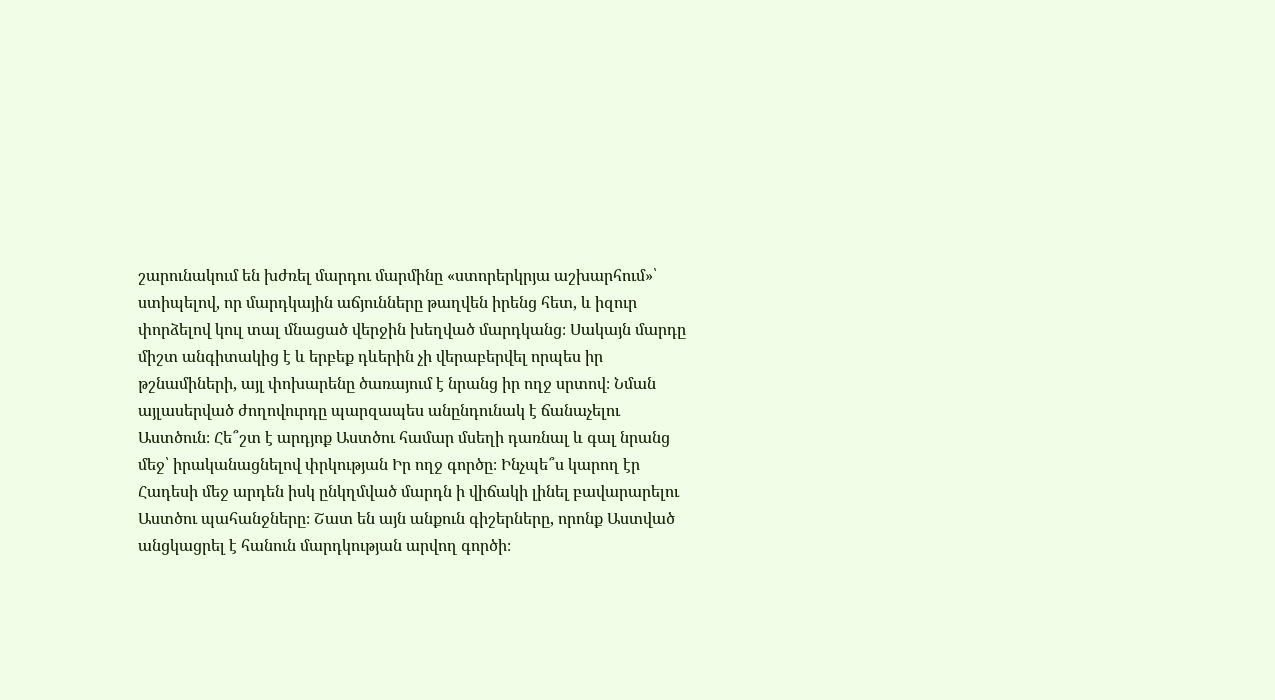շարունակում են խժռել մարդու մարմինը «ստորերկրյա աշխարհում»՝ ստիպելով, որ մարդկային աճյունները թաղվեն իրենց հետ, և իզուր փորձելով կուլ տալ մնացած վերջին խեղված մարդկանց։ Սակայն մարդը միշտ անգիտակից է և երբեք դևերին չի վերաբերվել որպես իր թշնամիների, այլ փոխարենը ծառայում է նրանց իր ողջ սրտով։ Նման այլասերված ժողովուրդը պարզապես անընդունակ է ճանաչելու Աստծուն։ Հե՞շտ է արդյոք Աստծու համար մսեղի դառնալ և գալ նրանց մեջ՝ իրականացնելով փրկության Իր ողջ գործը։ Ինչպե՞ս կարող էր Հադեսի մեջ արդեն իսկ ընկղմված մարդն ի վիճակի լինել բավարարելու Աստծու պահանջները։ Շատ են այն անքուն գիշերները, որոնք Աստված անցկացրել է հանուն մարդկության արվող գործի։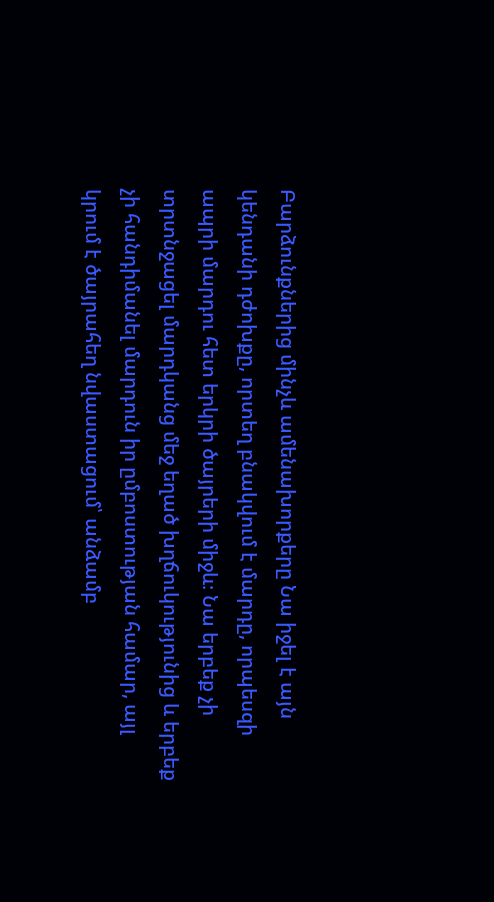Բարձունքներից մինչև ամենախորքերը Նա իջել է այն կենդանի դժոխքը, որտեղ բնակվում է մարդը, որպեսզի ապրի մարդու հետ երկրի ծայրերի միջև։ Նա երբեք չի տրտնջացել մարդկանց մեջ եղած խղճուկությունից և երբեք չի հանդիմանել մարդուն իր ըմբոստության համար, այլ կրում է ծայրահեղ նվաստացում՝ անձամբ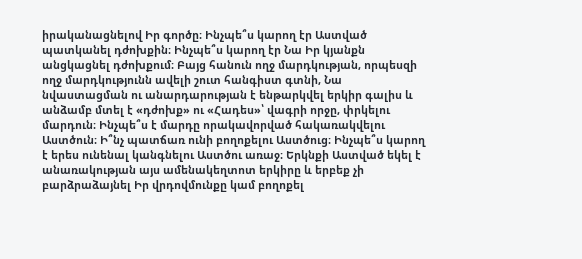իրականացնելով Իր գործը։ Ինչպե՞ս կարող էր Աստված պատկանել դժոխքին։ Ինչպե՞ս կարող էր Նա Իր կյանքն անցկացնել դժոխքում։ Բայց հանուն ողջ մարդկության, որպեսզի ողջ մարդկությունն ավելի շուտ հանգիստ գտնի, Նա նվաստացման ու անարդարության է ենթարկվել երկիր գալիս և անձամբ մտել է «դժոխք» ու «Հադես»՝ վագրի որջը, փրկելու մարդուն։ Ինչպե՞ս է մարդը որակավորված հակառակվելու Աստծուն։ Ի՞նչ պատճառ ունի բողոքելու Աստծուց։ Ինչպե՞ս կարող է երես ունենալ կանգնելու Աստծու առաջ։ Երկնքի Աստված եկել է անառակության այս ամենակեղտոտ երկիրը և երբեք չի բարձրաձայնել Իր վրդովմունքը կամ բողոքել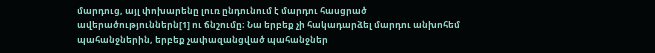մարդուց, այլ փոխարենը լուռ ընդունում է մարդու հասցրած ավերածություններն[1] ու ճնշումը։ Նա երբեք չի հակադարձել մարդու անխոհեմ պահանջներին, երբեք չափազանցված պահանջներ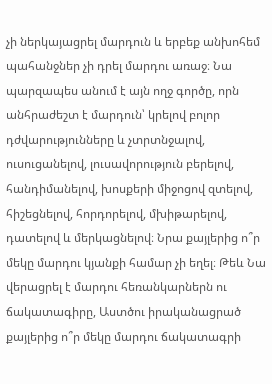չի ներկայացրել մարդուն և երբեք անխոհեմ պահանջներ չի դրել մարդու առաջ։ Նա պարզապես անում է այն ողջ գործը, որն անհրաժեշտ է մարդուն՝ կրելով բոլոր դժվարությունները և չտրտնջալով, ուսուցանելով, լուսավորություն բերելով, հանդիմանելով, խոսքերի միջոցով զտելով, հիշեցնելով, հորդորելով, մխիթարելով, դատելով և մերկացնելով։ Նրա քայլերից ո՞ր մեկը մարդու կյանքի համար չի եղել։ Թեև Նա վերացրել է մարդու հեռանկարներն ու ճակատագիրը, Աստծու իրականացրած քայլերից ո՞ր մեկը մարդու ճակատագրի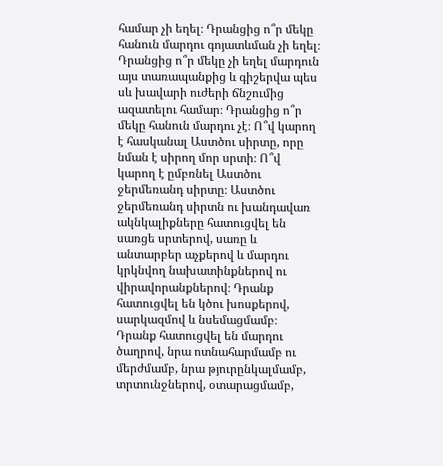համար չի եղել։ Դրանցից ո՞ր մեկը հանուն մարդու գոյատևման չի եղել։ Դրանցից ո՞ր մեկը չի եղել մարդուն այս տառապանքից և գիշերվա պես սև խավարի ուժերի ճնշումից ազատելու համար։ Դրանցից ո՞ր մեկը հանուն մարդու չէ։ Ո՞վ կարող է հասկանալ Աստծու սիրտը, որը նման է սիրող մոր սրտի։ Ո՞վ կարող է ըմբռնել Աստծու ջերմեռանդ սիրտը։ Աստծու ջերմեռանդ սիրտն ու խանդավառ ակնկալիքները հատուցվել են սառցե սրտերով, սառը և անտարբեր աչքերով և մարդու կրկնվող նախատինքներով ու վիրավորանքներով։ Դրանք հատուցվել են կծու խոսքերով, սարկազմով և նսեմացմամբ։ Դրանք հատուցվել են մարդու ծաղրով, նրա ոտնահարմամբ ու մերժմամբ, նրա թյուրընկալմամբ, տրտունջներով, օտարացմամբ,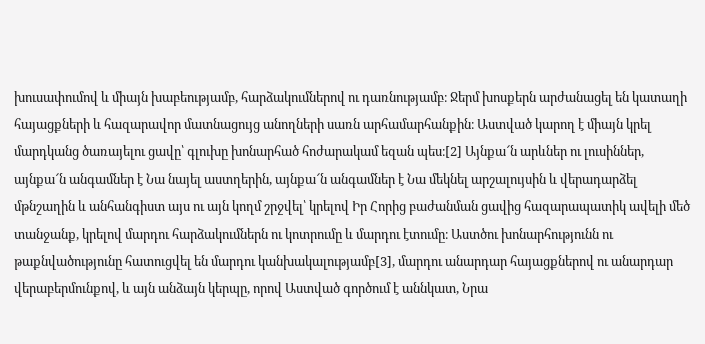խուսափումով և միայն խաբեությամբ, հարձակումներով ու դառնությամբ։ Ջերմ խոսքերն արժանացել են կատաղի հայացքների և հազարավոր մատնացույց անողների սառն արհամարհանքին։ Աստված կարող է միայն կրել մարդկանց ծառայելու ցավը՝ գլուխը խոնարհած հոժարակամ եզան պես։[2] Այնքա՜ն արևներ ու լուսիններ, այնքա՜ն անգամներ է Նա նայել աստղերին, այնքա՜ն անգամներ է Նա մեկնել արշալույսին և վերադարձել մթնշաղին և անհանգիստ այս ու այն կողմ շրջվել՝ կրելով Իր Հորից բաժանման ցավից հազարապատիկ ավելի մեծ տանջանք, կրելով մարդու հարձակումներն ու կոտրումը և մարդու էտումը։ Աստծու խոնարհությունն ու թաքնվածությունը հատուցվել են մարդու կանխակալությամբ[3], մարդու անարդար հայացքներով ու անարդար վերաբերմունքով, և այն անձայն կերպը, որով Աստված գործում է աննկատ, Նրա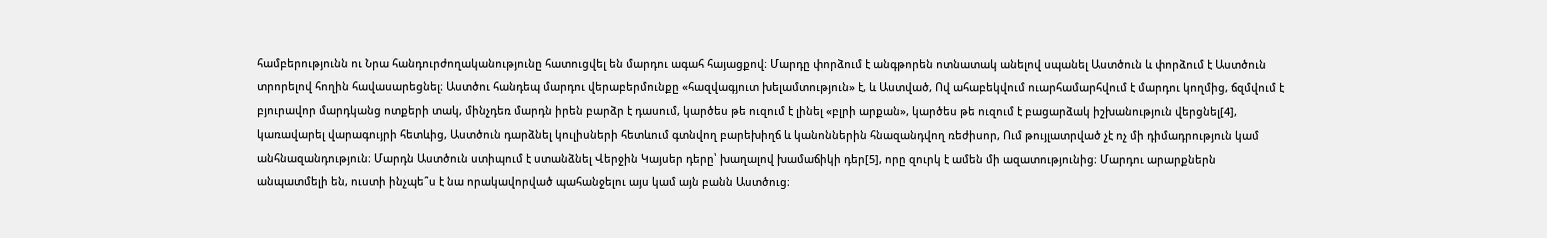համբերությունն ու Նրա հանդուրժողականությունը հատուցվել են մարդու ագահ հայացքով։ Մարդը փորձում է անգթորեն ոտնատակ անելով սպանել Աստծուն և փորձում է Աստծուն տրորելով հողին հավասարեցնել։ Աստծու հանդեպ մարդու վերաբերմունքը «հազվագյուտ խելամտություն» է, և Աստված, Ով ահաբեկվում ուարհամարհվում է մարդու կողմից, ճզմվում է բյուրավոր մարդկանց ոտքերի տակ, մինչդեռ մարդն իրեն բարձր է դասում, կարծես թե ուզում է լինել «բլրի արքան», կարծես թե ուզում է բացարձակ իշխանություն վերցնել[4], կառավարել վարագույրի հետևից, Աստծուն դարձնել կուլիսների հետևում գտնվող բարեխիղճ և կանոններին հնազանդվող ռեժիսոր, Ում թույլատրված չէ ոչ մի դիմադրություն կամ անհնազանդություն։ Մարդն Աստծուն ստիպում է ստանձնել Վերջին Կայսեր դերը՝ խաղալով խամաճիկի դեր[5], որը զուրկ է ամեն մի ազատությունից։ Մարդու արարքներն անպատմելի են, ուստի ինչպե՞ս է նա որակավորված պահանջելու այս կամ այն բանն Աստծուց։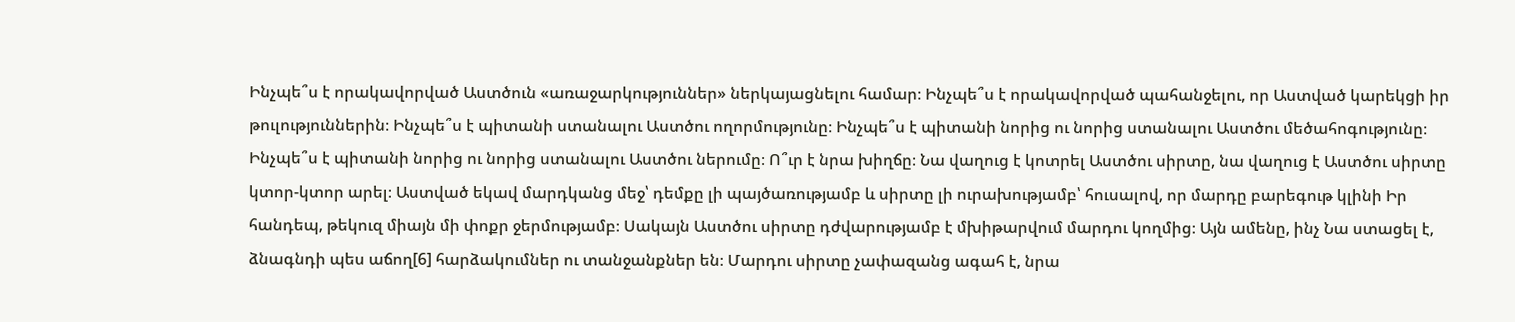Ինչպե՞ս է որակավորված Աստծուն «առաջարկություններ» ներկայացնելու համար։ Ինչպե՞ս է որակավորված պահանջելու, որ Աստված կարեկցի իր թուլություններին։ Ինչպե՞ս է պիտանի ստանալու Աստծու ողորմությունը։ Ինչպե՞ս է պիտանի նորից ու նորից ստանալու Աստծու մեծահոգությունը։ Ինչպե՞ս է պիտանի նորից ու նորից ստանալու Աստծու ներումը։ Ո՞ւր է նրա խիղճը։ Նա վաղուց է կոտրել Աստծու սիրտը, նա վաղուց է Աստծու սիրտը կտոր-կտոր արել։ Աստված եկավ մարդկանց մեջ՝ դեմքը լի պայծառությամբ և սիրտը լի ուրախությամբ՝ հուսալով, որ մարդը բարեգութ կլինի Իր հանդեպ, թեկուզ միայն մի փոքր ջերմությամբ։ Սակայն Աստծու սիրտը դժվարությամբ է մխիթարվում մարդու կողմից։ Այն ամենը, ինչ Նա ստացել է, ձնագնդի պես աճող[6] հարձակումներ ու տանջանքներ են։ Մարդու սիրտը չափազանց ագահ է, նրա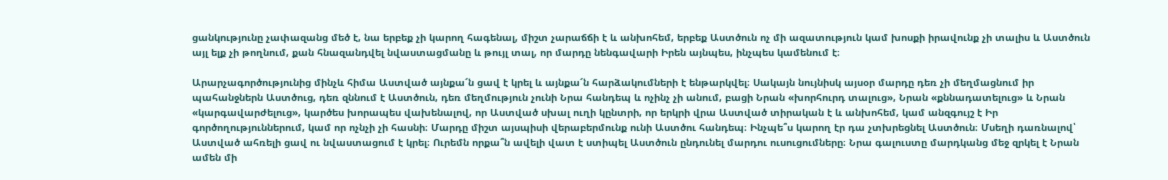ցանկությունը չափազանց մեծ է, նա երբեք չի կարող հագենալ, միշտ չարաճճի է և անխոհեմ, երբեք Աստծուն ոչ մի ազատություն կամ խոսքի իրավունք չի տալիս և Աստծուն այլ ելք չի թողնում, քան հնազանդվել նվաստացմանը և թույլ տալ, որ մարդը նենգավարի Իրեն այնպես, ինչպես կամենում է։

Արարչագործությունից մինչև հիմա Աստված այնքա՜ն ցավ է կրել և այնքա՜ն հարձակումների է ենթարկվել։ Սակայն նույնիսկ այսօր մարդը դեռ չի մեղմացնում իր պահանջներն Աստծուց, դեռ զննում է Աստծուն, դեռ մեղմություն չունի Նրա հանդեպ և ոչինչ չի անում, բացի Նրան «խորհուրդ տալուց», Նրան «քննադատելուց» և Նրան «կարգավարժելուց», կարծես խորապես վախենալով, որ Աստված սխալ ուղի կընտրի, որ երկրի վրա Աստված տիրական է և անխոհեմ, կամ անզգույշ է Իր գործողություններում, կամ որ ոչնչի չի հասնի։ Մարդը միշտ այսպիսի վերաբերմունք ունի Աստծու հանդեպ։ Ինչպե՞ս կարող էր դա չտխրեցնել Աստծուն։ Մսեղի դառնալով՝ Աստված ահռելի ցավ ու նվաստացում է կրել։ Ուրեմն որքա՞ն ավելի վատ է ստիպել Աստծուն ընդունել մարդու ուսուցումները։ Նրա գալուստը մարդկանց մեջ զրկել է Նրան ամեն մի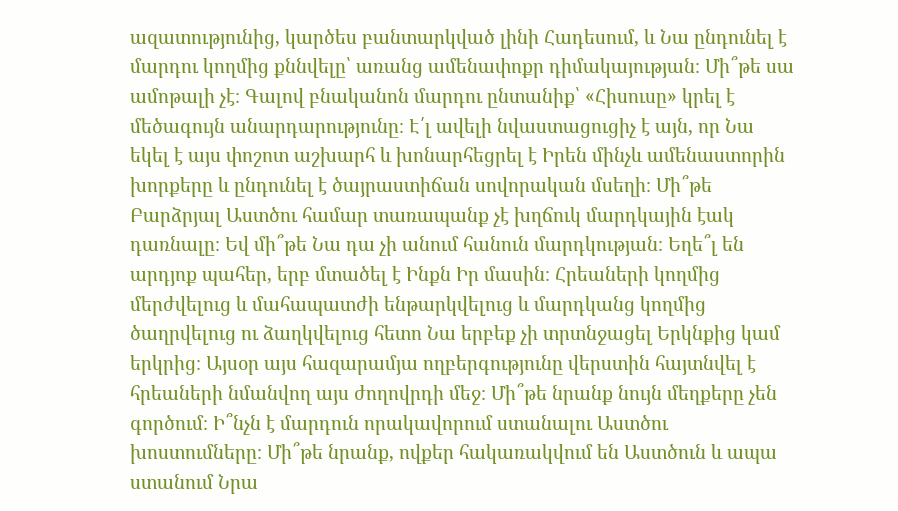ազատությունից, կարծես բանտարկված լինի Հադեսում, և Նա ընդունել է մարդու կողմից քննվելը՝ առանց ամենափոքր դիմակայության։ Մի՞թե սա ամոթալի չէ։ Գալով բնականոն մարդու ընտանիք՝ «Հիսուսը» կրել է մեծագույն անարդարությունը։ Է՛լ ավելի նվաստացուցիչ է այն, որ Նա եկել է այս փոշոտ աշխարհ և խոնարհեցրել է Իրեն մինչև ամենաստորին խորքերը և ընդունել է ծայրաստիճան սովորական մսեղի։ Մի՞թե Բարձրյալ Աստծու համար տառապանք չէ խղճուկ մարդկային էակ դառնալը։ Եվ մի՞թե Նա դա չի անում հանուն մարդկության։ Եղե՞լ են արդյոք պահեր, երբ մտածել է Ինքն Իր մասին։ Հրեաների կողմից մերժվելուց և մահապատժի ենթարկվելուց և մարդկանց կողմից ծաղրվելուց ու ձաղկվելուց հետո Նա երբեք չի տրտնջացել Երկնքից կամ երկրից։ Այսօր այս հազարամյա ողբերգությունը վերստին հայտնվել է հրեաների նմանվող այս ժողովրդի մեջ։ Մի՞թե նրանք նույն մեղքերը չեն գործում։ Ի՞նչն է մարդուն որակավորում ստանալու Աստծու խոստումները։ Մի՞թե նրանք, ովքեր հակառակվում են Աստծուն և ապա ստանում Նրա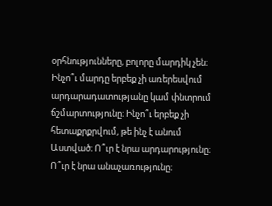օրհնությունները, բոլորը մարդիկ չեն։ Ինչո՞ւ մարդը երբեք չի առերեսվում արդարադատությանը կամ փնտրում ճշմարտությունը։ Ինչո՞ւ երբեք չի հետաքրքրվում, թե ինչ է անում Աստված։ Ո՞ւր է նրա արդարությունը։ Ո՞ւր է նրա անաչառությունը։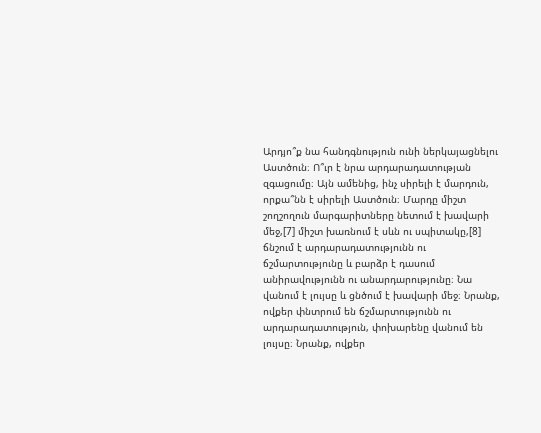Արդյո՞ք նա հանդգնություն ունի ներկայացնելու Աստծուն։ Ո՞ւր է նրա արդարադատության զգացումը։ Այն ամենից, ինչ սիրելի է մարդուն, որքա՞նն է սիրելի Աստծուն։ Մարդը միշտ շողշողուն մարգարիտները նետում է խավարի մեջ,[7] միշտ խառնում է սևն ու սպիտակը,[8] ճնշում է արդարադատությունն ու ճշմարտությունը և բարձր է դասում անիրավությունն ու անարդարությունը։ Նա վանում է լույսը և ցնծում է խավարի մեջ։ Նրանք, ովքեր փնտրում են ճշմարտությունն ու արդարադատություն, փոխարենը վանում են լույսը։ Նրանք, ովքեր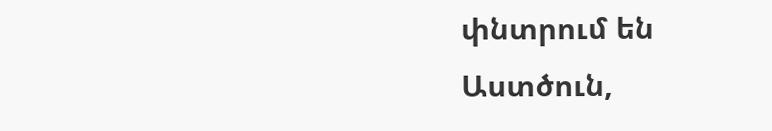փնտրում են Աստծուն,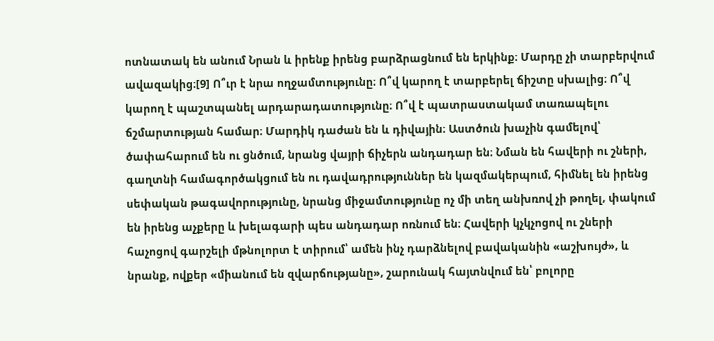ոտնատակ են անում Նրան և իրենք իրենց բարձրացնում են երկինք։ Մարդը չի տարբերվում ավազակից։[9] Ո՞ւր է նրա ողջամտությունը։ Ո՞վ կարող է տարբերել ճիշտը սխալից։ Ո՞վ կարող է պաշտպանել արդարադատությունը։ Ո՞վ է պատրաստակամ տառապելու ճշմարտության համար։ Մարդիկ դաժան են և դիվային։ Աստծուն խաչին գամելով՝ ծափահարում են ու ցնծում, նրանց վայրի ճիչերն անդադար են։ Նման են հավերի ու շների, գաղտնի համագործակցում են ու դավադրություններ են կազմակերպում, հիմնել են իրենց սեփական թագավորությունը, նրանց միջամտությունը ոչ մի տեղ անխռով չի թողել, փակում են իրենց աչքերը և խելագարի պես անդադար ոռնում են։ Հավերի կչկչոցով ու շների հաչոցով գարշելի մթնոլորտ է տիրում՝ ամեն ինչ դարձնելով բավականին «աշխույժ», և նրանք, ովքեր «միանում են զվարճությանը», շարունակ հայտնվում են՝ բոլորը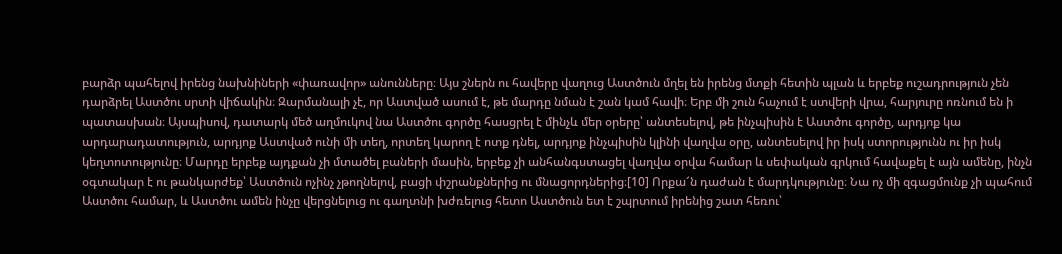բարձր պահելով իրենց նախնիների «փառավոր» անունները։ Այս շներն ու հավերը վաղուց Աստծուն մղել են իրենց մտքի հետին պլան և երբեք ուշադրություն չեն դարձրել Աստծու սրտի վիճակին։ Զարմանալի չէ, որ Աստված ասում է, թե մարդը նման է շան կամ հավի։ Երբ մի շուն հաչում է ստվերի վրա, հարյուրը ոռնում են ի պատասխան։ Այսպիսով, դատարկ մեծ աղմուկով նա Աստծու գործը հասցրել է մինչև մեր օրերը՝ անտեսելով, թե ինչպիսին է Աստծու գործը, արդյոք կա արդարադատություն, արդյոք Աստված ունի մի տեղ, որտեղ կարող է ոտք դնել, արդյոք ինչպիսին կլինի վաղվա օրը, անտեսելով իր իսկ ստորությունն ու իր իսկ կեղտոտությունը։ Մարդը երբեք այդքան չի մտածել բաների մասին, երբեք չի անհանգստացել վաղվա օրվա համար և սեփական գրկում հավաքել է այն ամենը, ինչն օգտակար է ու թանկարժեք՝ Աստծուն ոչինչ չթողնելով, բացի փշրանքներից ու մնացորդներից։[10] Որքա՜ն դաժան է մարդկությունը։ Նա ոչ մի զգացմունք չի պահում Աստծու համար, և Աստծու ամեն ինչը վերցնելուց ու գաղտնի խժռելուց հետո Աստծուն ետ է շպրտում իրենից շատ հեռու՝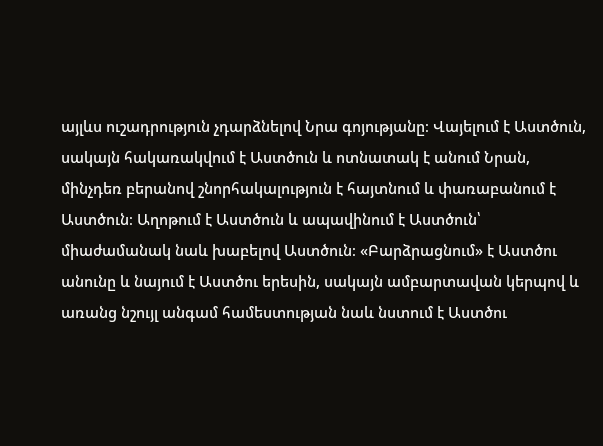այլևս ուշադրություն չդարձնելով Նրա գոյությանը։ Վայելում է Աստծուն, սակայն հակառակվում է Աստծուն և ոտնատակ է անում Նրան, մինչդեռ բերանով շնորհակալություն է հայտնում և փառաբանում է Աստծուն։ Աղոթում է Աստծուն և ապավինում է Աստծուն՝ միաժամանակ նաև խաբելով Աստծուն։ «Բարձրացնում» է Աստծու անունը և նայում է Աստծու երեսին, սակայն ամբարտավան կերպով և առանց նշույլ անգամ համեստության նաև նստում է Աստծու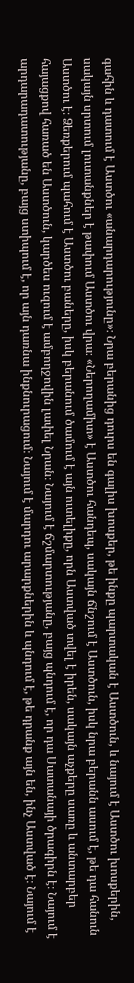գահին և դատում է Աստծու «անարդարությունը»։ Նրա բերանից դուրս են գալիս խոսքեր, թե ինքը պարտական է Աստծուն, և նայում է Աստծու խոսքերին, սակայն սրտում լուտանքներ է թափում Աստծու վրա։ «Ներողամիտ» է Աստծու հանդեպ, սակայն ճնշում է Աստծուն, իսկ նրա բերանն ասում է, թե դա հանուն Աստծու է։ Ձեռքերում պահում է Աստծու բաները, իսկ բերանում ծամում է այն ուտելիքը, որն Աստված տվել է իրեն, սակայն աչքերը սառը և անտարբեր հայացքով հառած են Աստծուն, կարծես ուզում է ամբողջովին լափել Նրան։ Նայում է ճշմարտությանը, բայց պնդում է, որ դա Սատանայի ծրագիրն է։ Նայում է արդարադատությանը, բայց ստիպում է, որ այն դառնա ինքնուրացում։ Նայում է մարդու արարքներին և պնդում է, թե դրանք այն են, ինչ Աստված է։ Նայում է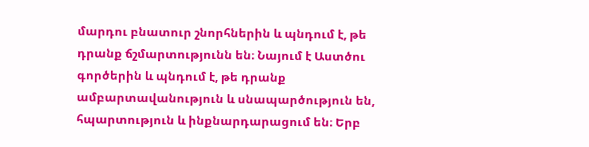մարդու բնատուր շնորհներին և պնդում է, թե դրանք ճշմարտությունն են։ Նայում է Աստծու գործերին և պնդում է, թե դրանք ամբարտավանություն և սնապարծություն են, հպարտություն և ինքնարդարացում են։ Երբ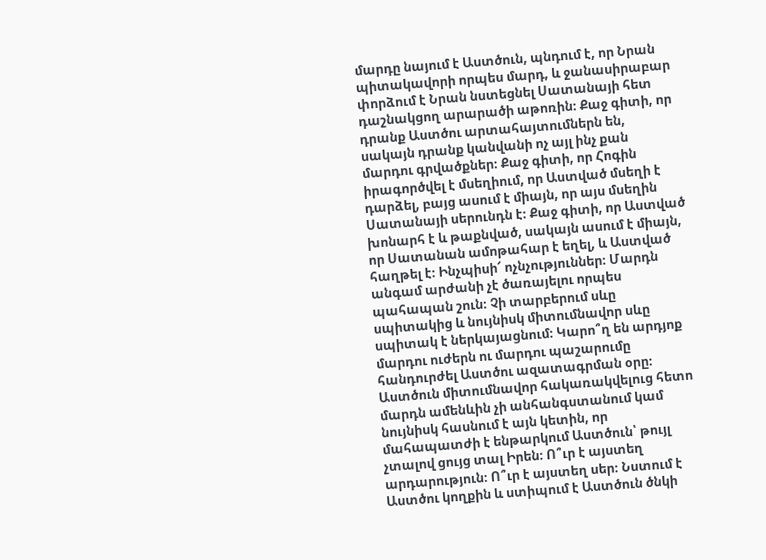մարդը նայում է Աստծուն, պնդում է, որ Նրան պիտակավորի որպես մարդ, և ջանասիրաբար փորձում է Նրան նստեցնել Սատանայի հետ դաշնակցող արարածի աթոռին։ Քաջ գիտի, որ դրանք Աստծու արտահայտումներն են, սակայն դրանք կանվանի ոչ այլ ինչ քան մարդու գրվածքներ։ Քաջ գիտի, որ Հոգին իրագործվել է մսեղիում, որ Աստված մսեղի է դարձել, բայց ասում է միայն, որ այս մսեղին Սատանայի սերունդն է։ Քաջ գիտի, որ Աստված խոնարհ է և թաքնված, սակայն ասում է միայն, որ Սատանան ամոթահար է եղել, և Աստված հաղթել է։ Ինչպիսի՜ ոչնչություններ։ Մարդն անգամ արժանի չէ ծառայելու որպես պահապան շուն։ Չի տարբերում սևը սպիտակից և նույնիսկ միտումնավոր սևը սպիտակ է ներկայացնում։ Կարո՞ղ են արդյոք մարդու ուժերն ու մարդու պաշարումը հանդուրժել Աստծու ազատագրման օրը։ Աստծուն միտումնավոր հակառակվելուց հետո մարդն ամենևին չի անհանգստանում կամ նույնիսկ հասնում է այն կետին, որ մահապատժի է ենթարկում Աստծուն՝ թույլ չտալով ցույց տալ Իրեն։ Ո՞ւր է այստեղ արդարություն։ Ո՞ւր է այստեղ սեր։ Նստում է Աստծու կողքին և ստիպում է Աստծուն ծնկի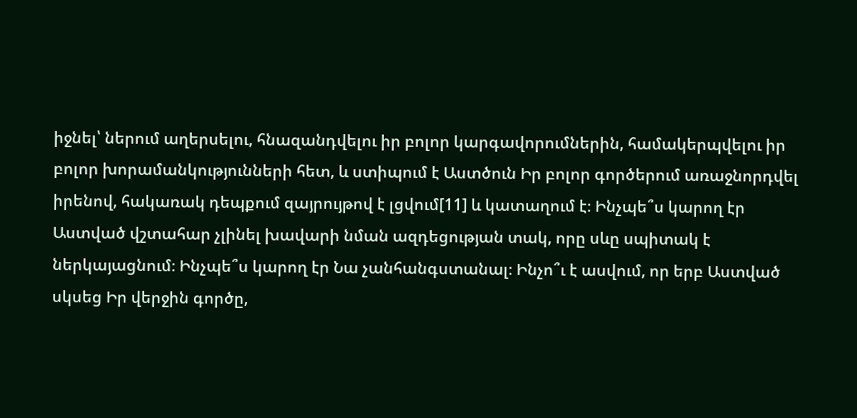իջնել՝ ներում աղերսելու, հնազանդվելու իր բոլոր կարգավորումներին, համակերպվելու իր բոլոր խորամանկությունների հետ, և ստիպում է Աստծուն Իր բոլոր գործերում առաջնորդվել իրենով, հակառակ դեպքում զայրույթով է լցվում[11] և կատաղում է։ Ինչպե՞ս կարող էր Աստված վշտահար չլինել խավարի նման ազդեցության տակ, որը սևը սպիտակ է ներկայացնում։ Ինչպե՞ս կարող էր Նա չանհանգստանալ։ Ինչո՞ւ է ասվում, որ երբ Աստված սկսեց Իր վերջին գործը,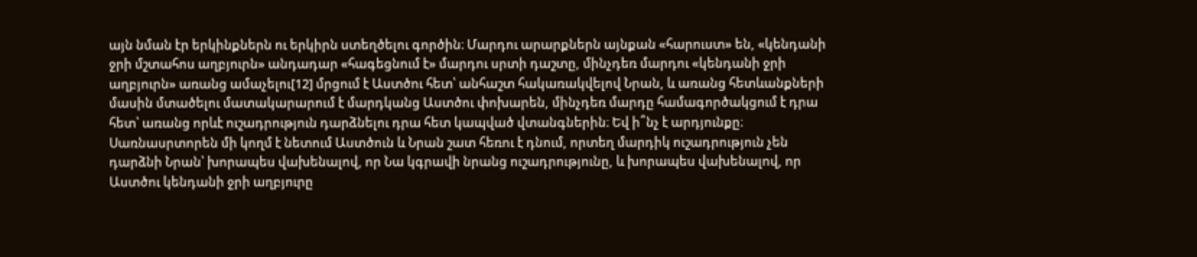այն նման էր երկինքներն ու երկիրն ստեղծելու գործին։ Մարդու արարքներն այնքան «հարուստ» են, «կենդանի ջրի մշտահոս աղբյուրն» անդադար «հագեցնում է» մարդու սրտի դաշտը, մինչդեռ մարդու «կենդանի ջրի աղբյուրն» առանց ամաչելու[12] մրցում է Աստծու հետ՝ անհաշտ հակառակվելով Նրան, և առանց հետևանքների մասին մտածելու մատակարարում է մարդկանց Աստծու փոխարեն, մինչդեռ մարդը համագործակցում է դրա հետ՝ առանց որևէ ուշադրություն դարձնելու դրա հետ կապված վտանգներին։ Եվ ի՞նչ է արդյունքը։ Սառնասրտորեն մի կողմ է նետում Աստծուն և Նրան շատ հեռու է դնում, որտեղ մարդիկ ուշադրություն չեն դարձնի Նրան՝ խորապես վախենալով, որ Նա կգրավի նրանց ուշադրությունը, և խորապես վախենալով, որ Աստծու կենդանի ջրի աղբյուրը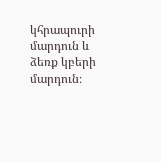կհրապուրի մարդուն և ձեռք կբերի մարդուն։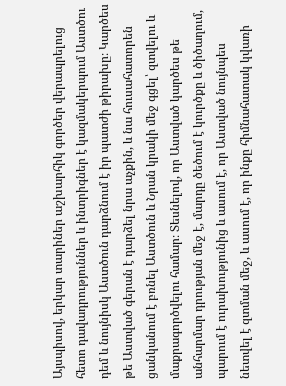Այսպիսով, երկար տարիներ աշխարհիկ գործեր վերապրելուց հետո դավադրություններ և ինտրիգներ է կազմակերպում Աստծու դեմ և նույնիսկ Աստծուն դարձնում է իր պատժի թիրախը։ Կարծես թե Աստված գերան է դարձել նրա աչքին, և նա հուսահատորեն ցանկանում է բռնել Աստծուն և Նրան կրակի մեջ գցել՝ զտվելու և մաքրագործվելու համար։ Տեսնելով, որ Աստված կարծես թե անհարմար դրության մեջ է, մարդը ծեծում է կուրծքը և ծիծաղում, պարում է ուրախությունից և ասում է, որ Աստված նույնպես նետվել է զտման մեջ, և ասում է, որ ինքը հիմնահատակ կվառի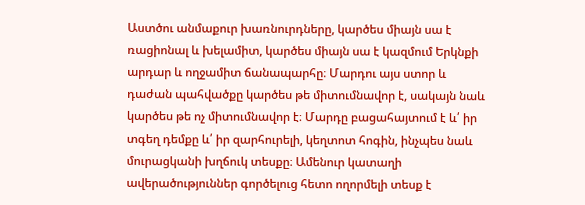Աստծու անմաքուր խառնուրդները, կարծես միայն սա է ռացիոնալ և խելամիտ, կարծես միայն սա է կազմում Երկնքի արդար և ողջամիտ ճանապարհը։ Մարդու այս ստոր և դաժան պահվածքը կարծես թե միտումնավոր է, սակայն նաև կարծես թե ոչ միտումնավոր է։ Մարդը բացահայտում է և՛ իր տգեղ դեմքը և՛ իր զարհուրելի, կեղտոտ հոգին, ինչպես նաև մուրացկանի խղճուկ տեսքը։ Ամենուր կատաղի ավերածություններ գործելուց հետո ողորմելի տեսք է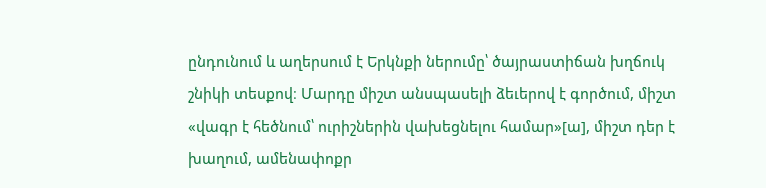ընդունում և աղերսում է Երկնքի ներումը՝ ծայրաստիճան խղճուկ շնիկի տեսքով։ Մարդը միշտ անսպասելի ձեւերով է գործում, միշտ «վագր է հեծնում՝ ուրիշներին վախեցնելու համար»[ա], միշտ դեր է խաղում, ամենափոքր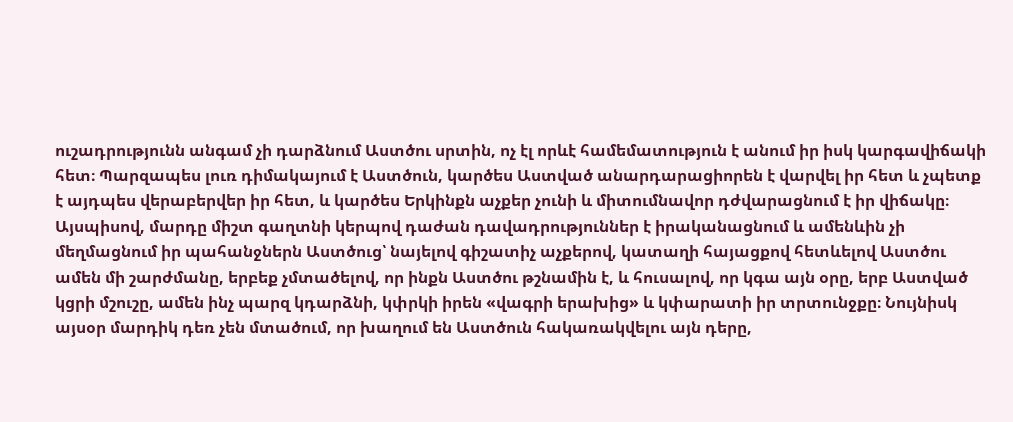ուշադրությունն անգամ չի դարձնում Աստծու սրտին, ոչ էլ որևէ համեմատություն է անում իր իսկ կարգավիճակի հետ։ Պարզապես լուռ դիմակայում է Աստծուն, կարծես Աստված անարդարացիորեն է վարվել իր հետ և չպետք է այդպես վերաբերվեր իր հետ, և կարծես Երկինքն աչքեր չունի և միտումնավոր դժվարացնում է իր վիճակը։ Այսպիսով, մարդը միշտ գաղտնի կերպով դաժան դավադրություններ է իրականացնում և ամենևին չի մեղմացնում իր պահանջներն Աստծուց՝ նայելով գիշատիչ աչքերով, կատաղի հայացքով հետևելով Աստծու ամեն մի շարժմանը, երբեք չմտածելով, որ ինքն Աստծու թշնամին է, և հուսալով, որ կգա այն օրը, երբ Աստված կցրի մշուշը, ամեն ինչ պարզ կդարձնի, կփրկի իրեն «վագրի երախից» և կփարատի իր տրտունջքը։ Նույնիսկ այսօր մարդիկ դեռ չեն մտածում, որ խաղում են Աստծուն հակառակվելու այն դերը,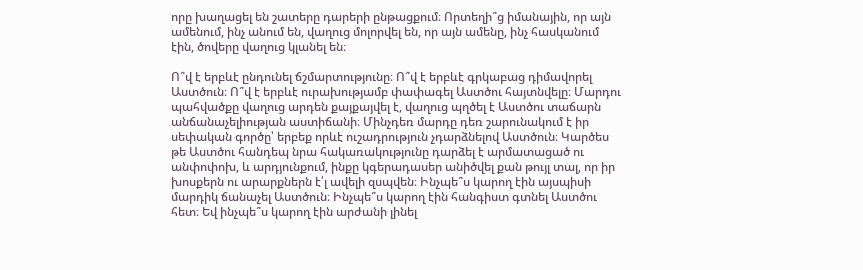որը խաղացել են շատերը դարերի ընթացքում։ Որտեղի՞ց իմանային, որ այն ամենում, ինչ անում են, վաղուց մոլորվել են, որ այն ամենը, ինչ հասկանում էին, ծովերը վաղուց կլանել են։

Ո՞վ է երբևէ ընդունել ճշմարտությունը։ Ո՞վ է երբևէ գրկաբաց դիմավորել Աստծուն։ Ո՞վ է երբևէ ուրախությամբ փափագել Աստծու հայտնվելը։ Մարդու պահվածքը վաղուց արդեն քայքայվել է, վաղուց պղծել է Աստծու տաճարն անճանաչելիության աստիճանի։ Մինչդեռ մարդը դեռ շարունակում է իր սեփական գործը՝ երբեք որևէ ուշադրություն չդարձնելով Աստծուն։ Կարծես թե Աստծու հանդեպ նրա հակառակությունը դարձել է արմատացած ու անփոփոխ, և արդյունքում, ինքը կգերադասեր անիծվել քան թույլ տալ, որ իր խոսքերն ու արարքներն է՛լ ավելի զսպվեն։ Ինչպե՞ս կարող էին այսպիսի մարդիկ ճանաչել Աստծուն։ Ինչպե՞ս կարող էին հանգիստ գտնել Աստծու հետ։ Եվ ինչպե՞ս կարող էին արժանի լինել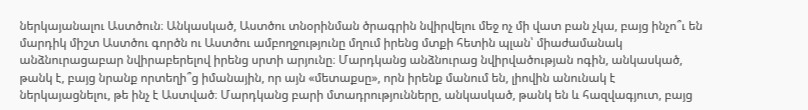ներկայանալու Աստծուն։ Անկասկած, Աստծու տնօրինման ծրագրին նվիրվելու մեջ ոչ մի վատ բան չկա, բայց ինչո՞ւ են մարդիկ միշտ Աստծու գործն ու Աստծու ամբողջությունը մղում իրենց մտքի հետին պլան՝ միաժամանակ անձնուրացաբար նվիրաբերելով իրենց սրտի արյունը։ Մարդկանց անձնուրաց նվիրվածության ոգին, անկասկած, թանկ է, բայց նրանք որտեղի՞ց իմանային, որ այն «մետաքսը», որն իրենք մանում են, լիովին անունակ է ներկայացնելու, թե ինչ է Աստված։ Մարդկանց բարի մտադրությունները, անկասկած, թանկ են և հազվագյուտ, բայց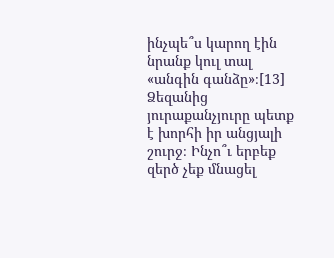ինչպե՞ս կարող էին նրանք կուլ տալ «անգին գանձը»։[13] Ձեզանից յուրաքանչյուրը պետք է խորհի իր անցյալի շուրջ։ Ինչո՞ւ երբեք զերծ չեք մնացել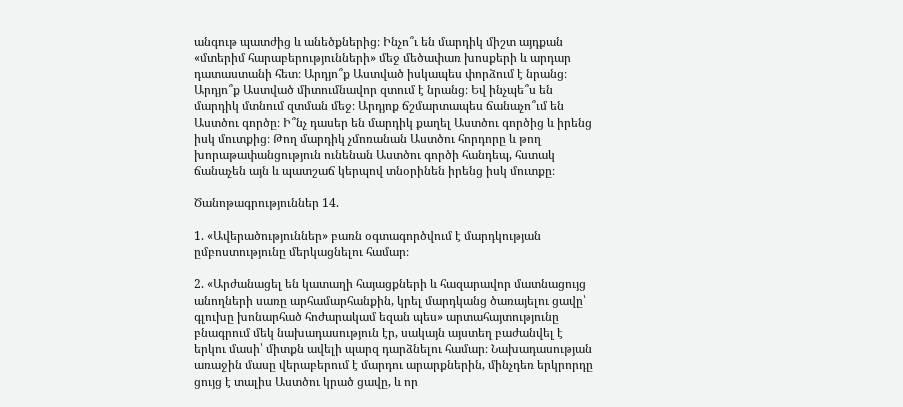անգութ պատժից և անեծքներից։ Ինչո՞ւ են մարդիկ միշտ այդքան «մտերիմ հարաբերությունների» մեջ մեծափառ խոսքերի և արդար դատաստանի հետ։ Արդյո՞ք Աստված իսկապես փորձում է նրանց։ Արդյո՞ք Աստված միտումնավոր զտում է նրանց։ Եվ ինչպե՞ս են մարդիկ մտնում զտման մեջ։ Արդյոք ճշմարտապես ճանաչո՞ւմ են Աստծու գործը։ Ի՞նչ դասեր են մարդիկ քաղել Աստծու գործից և իրենց իսկ մուտքից։ Թող մարդիկ չմոռանան Աստծու հորդորը և թող խորաթափանցություն ունենան Աստծու գործի հանդեպ, հստակ ճանաչեն այն և պատշաճ կերպով տնօրինեն իրենց իսկ մուտքը։

Ծանոթագրություններ 14.

1. «Ավերածություններ» բառն օգտագործվում է մարդկության ըմբոստությունը մերկացնելու համար։

2. «Արժանացել են կատաղի հայացքների և հազարավոր մատնացույց անողների սառը արհամարհանքին, կրել մարդկանց ծառայելու ցավը՝ գլուխը խոնարհած հոժարակամ եզան պես» արտահայտությունը բնագրում մեկ նախադասություն էր, սակայն այստեղ բաժանվել է երկու մասի՝ միտքն ավելի պարզ դարձնելու համար։ Նախադասության առաջին մասը վերաբերում է մարդու արարքներին, մինչդեռ երկրորդը ցույց է տալիս Աստծու կրած ցավը, և որ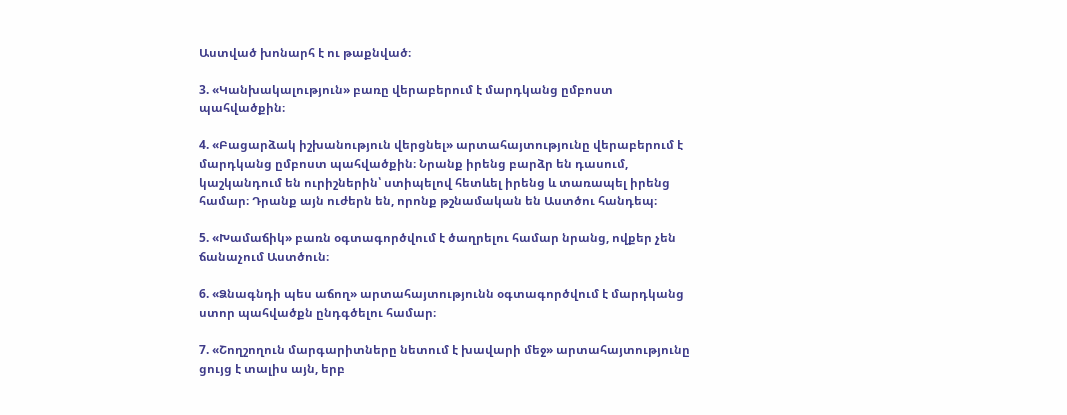Աստված խոնարհ է ու թաքնված։

3. «Կանխակալություն» բառը վերաբերում է մարդկանց ըմբոստ պահվածքին։

4. «Բացարձակ իշխանություն վերցնել» արտահայտությունը վերաբերում է մարդկանց ըմբոստ պահվածքին։ Նրանք իրենց բարձր են դասում, կաշկանդում են ուրիշներին՝ ստիպելով հետևել իրենց և տառապել իրենց համար։ Դրանք այն ուժերն են, որոնք թշնամական են Աստծու հանդեպ։

5. «Խամաճիկ» բառն օգտագործվում է ծաղրելու համար նրանց, ովքեր չեն ճանաչում Աստծուն։

6. «Ձնագնդի պես աճող» արտահայտությունն օգտագործվում է մարդկանց ստոր պահվածքն ընդգծելու համար։

7. «Շողշողուն մարգարիտները նետում է խավարի մեջ» արտահայտությունը ցույց է տալիս այն, երբ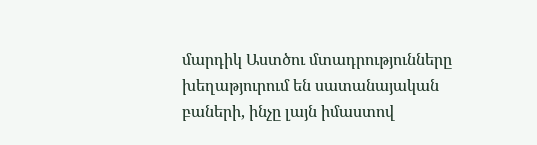մարդիկ Աստծու մտադրությունները խեղաթյուրում են սատանայական բաների, ինչը լայն իմաստով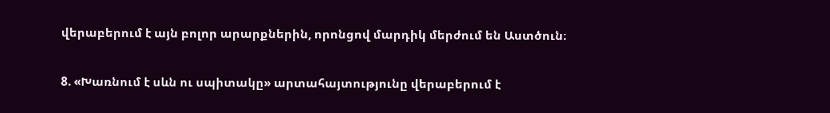վերաբերում է այն բոլոր արարքներին, որոնցով մարդիկ մերժում են Աստծուն։

8. «Խառնում է սևն ու սպիտակը» արտահայտությունը վերաբերում է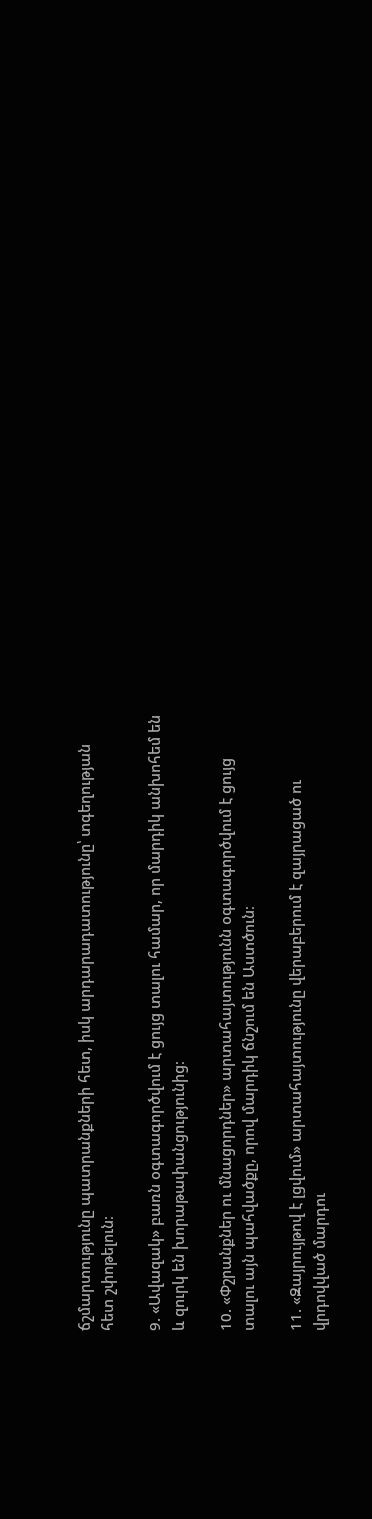ճշմարտությունը պատրանքների հետ, իսկ արդարադատությունը՝ տգեղության հետ շփոթելուն։

9. «Ավազակ» բառն օգտագործվում է ցույց տալու համար, որ մարդիկ անխոհեմ են և զուրկ են խորաթափանցությունից։

10. «Փշրանքներ ու մնացորդներ» արտահայտությունն օգտագործվում է ցույց տալու այն պահվածքը, որով մարդիկ ճնշում են Աստծուն։

11. «Զայրույթով է լցվում» արտահայտությունը վերաբերում է զայրացած ու վրդովված մարդու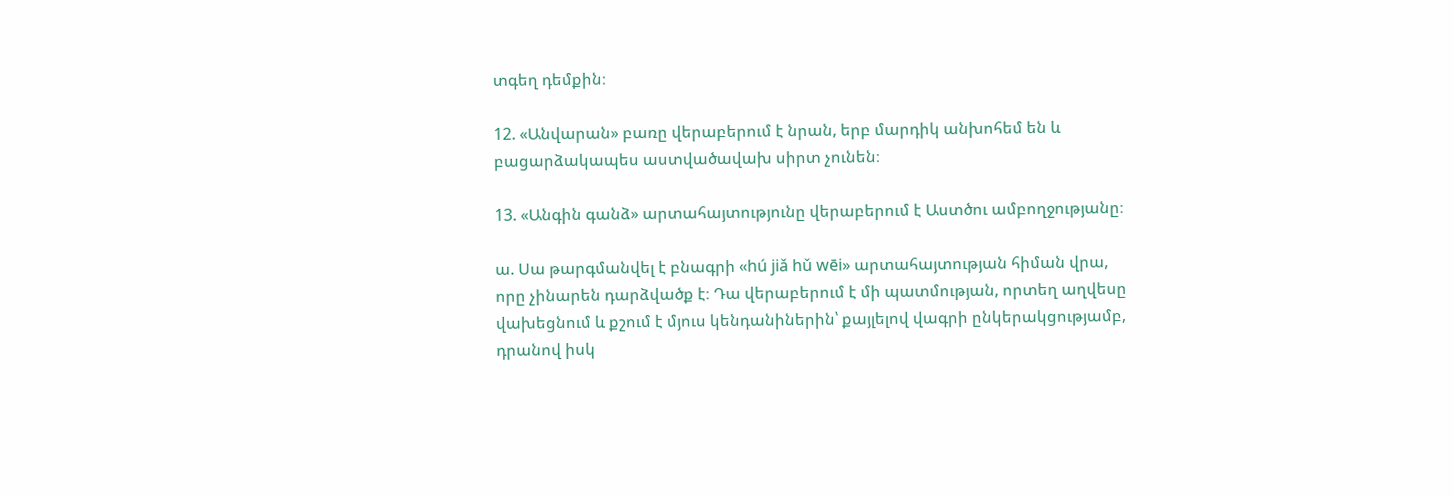տգեղ դեմքին։

12. «Անվարան» բառը վերաբերում է նրան, երբ մարդիկ անխոհեմ են և բացարձակապես աստվածավախ սիրտ չունեն։

13. «Անգին գանձ» արտահայտությունը վերաբերում է Աստծու ամբողջությանը։

ա. Սա թարգմանվել է բնագրի «hú jiǎ hǔ wēi» արտահայտության հիման վրա, որը չինարեն դարձվածք է։ Դա վերաբերում է մի պատմության, որտեղ աղվեսը վախեցնում և քշում է մյուս կենդանիներին՝ քայլելով վագրի ընկերակցությամբ, դրանով իսկ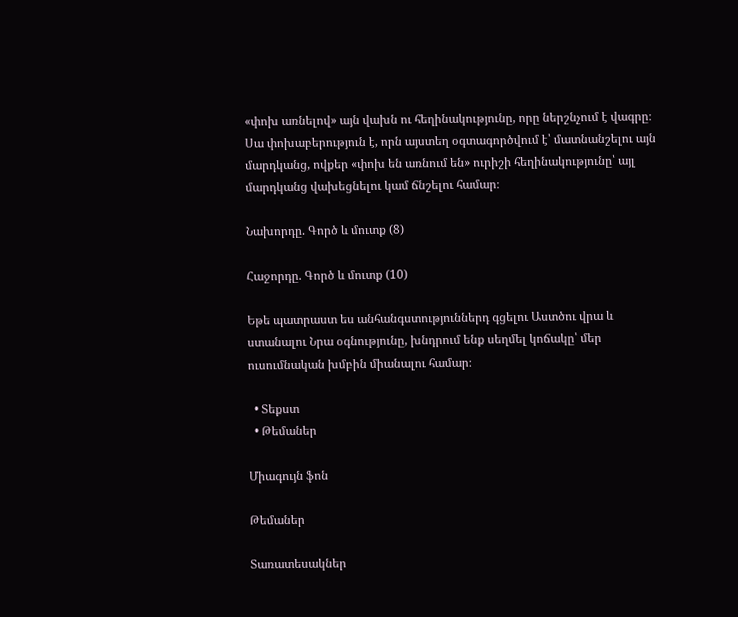«փոխ առնելով» այն վախն ու հեղինակությունը, որը ներշնչում է վագրը։ Սա փոխաբերություն է, որն այստեղ օգտագործվում է՝ մատնանշելու այն մարդկանց, ովքեր «փոխ են առնում են» ուրիշի հեղինակությունը՝ այլ մարդկանց վախեցնելու կամ ճնշելու համար։

Նախորդը. Գործ և մուտք (8)

Հաջորդը. Գործ և մուտք (10)

Եթե պատրաստ ես անհանգստություններդ գցելու Աստծու վրա և ստանալու Նրա օգնությունը, խնդրում ենք սեղմել կոճակը՝ մեր ուսումնական խմբին միանալու համար։

  • Տեքստ
  • Թեմաներ

Միագույն ֆոն

Թեմաներ

Տառատեսակներ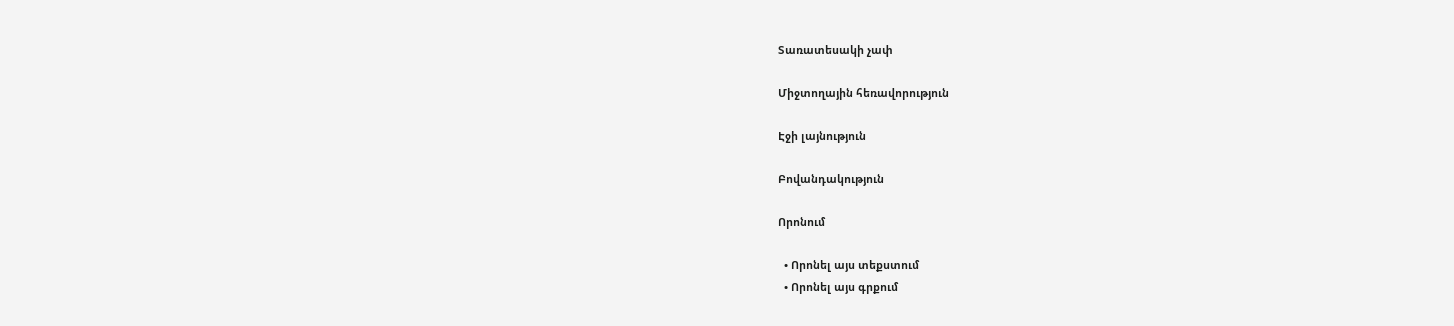Տառատեսակի չափ

Միջտողային հեռավորություն

Էջի լայնություն

Բովանդակություն

Որոնում

  • Որոնել այս տեքստում
  • Որոնել այս գրքում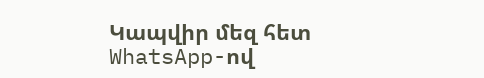Կապվիր մեզ հետ WhatsApp-ով